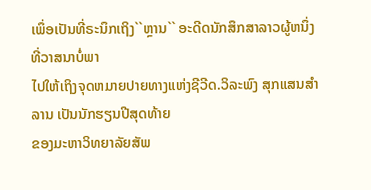ເພຶ່ອເປັນທີ່ຣະນຶກເຖິງ``ຫຼານ`` ອະດີດນັກສຶກສາລາວຜູ້ຫນຶ່ງທີ່ວາສນາບໍ່ພາ
ໄປໃຫ້ເຖິງຈຸດຫມາຍປາຍທາງແຫ່ງຊີວີດ.ວິລະພົງ ສຸກແສນສຳລານ ເປັນນັກຮຽນປີສຸດທ້າຍ
ຂອງມະຫາວິທຍາລັຍສັພ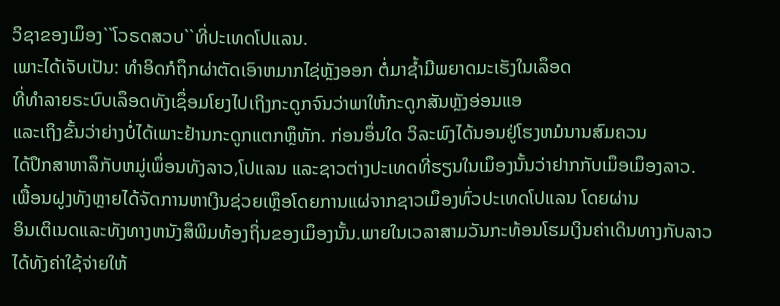ວິຊາຂອງເມຶອງ``ໂວຣດສວບ``ທີ່ປະເທດໂປແລນ.
ເພາະໄດ້ເຈັບເປັນ: ທຳອິດກໍຖຶກຜ່າຕັດເອົາຫມາກໄຊ່ຫຼັງອອກ ຕໍ່ມາຊ້ຳມີພຍາດມະເຮັງໃນເລຶອດ
ທີ່ທຳລາຍຣະບົບເລຶອດທັງເຊຶ່ອມໂຍງໄປເຖິງກະດູກຈົນວ່າພາໃຫ້ກະດູກສັນຫຼັງອ່ອນແອ
ແລະເຖິງຂັ້ນວ່າຍ່າງບໍ່ໄດ້ເພາະຢ້ານກະດູກແຕກຫຼຶຫັກ. ກ່ອນອຶ່ນໃດ ວິລະພົງໄດ້ນອນຢູ່ໂຮງຫມໍນານສົມຄວນ
ໄດ້ປຶກສາຫາລຶກັບຫມູ່ເພຶ່ອນທັງລາວ,ໂປແລນ ແລະຊາວຕ່າງປະເທດທີ່ຮຽນໃນເມຶອງນັ້ນວ່າຢາກກັບເມຶອເມຶອງລາວ.
ເພື້ອນຝູງທັງຫຼາຍໄດ້ຈັດການຫາເງິນຊ່ວຍເຫຼຶອໂດຍການແຜ່ຈາກຊາວເມຶອງທົ່ວປະເທດໂປແລນ ໂດຍຜ່ານ
ອິນເຕິເນດແລະທັງທາງຫນັງສຶພິມທ້ອງຖິ່ນຂອງເມຶອງນັ້ນ.ພາຍໃນເວລາສາມວັນກະທ້ອນໂຮມເງິນຄ່າເດິນທາງກັບລາວ
ໄດ້ທັງຄ່າໃຊ້ຈ່າຍໃຫ້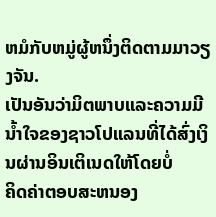ຫມໍກັບຫມູ່ຜູ້ຫນຶ່ງຕິດຕາມມາວຽງຈັນ.
ເປັນອັນວ່າມິຕພາບແລະຄວາມມີນ້ຳໃຈຂອງຊາວໂປແລນທີ່ໄດ້ສົ່ງເງິນຜ່ານອິນເຕິເນດໃຫ້ໂດຍບໍ່
ຄິດຄ່າຕອບສະຫນອງ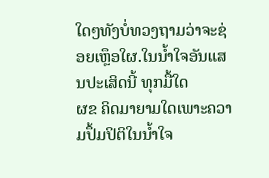ໃດໆທັງບໍ່ທວງຖາມວ່າຈະຊ່ອຍເຫຼຶອໃຜ.ໃນນ້ຳໃຈອັນແສນປະເສິດນີ້ ທຸກມື້ໃດ
ຜຂ ຄິດມາຍາມໃດເພາະຄວາມປຶ້ມປິຕິໃນນ້ຳໃຈ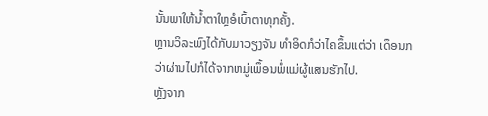ນັ້ນພາໃຫ້ນ້ຳຕາໃຫຼອໍເບົ້າຕາທຸກຄັ້ງ.
ຫຼານວິລະພົງໄດ້ກັບມາວຽງຈັນ ທຳອິດກໍວ່າໄຄຂຶ້ນແຕ່ວ່າ ເດຶອນກວ່າຜ່ານໄປກໍໄດ້ຈາກຫມູ່ເພຶ້ອນພໍ່ແມ່ຜູ້ແສນຮັກໄປ.
ຫຼັງຈາກ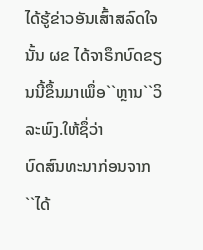ໄດ້ຮູ້ຂ່າວອັນເສົ້າສລົດໃຈນັ້ນ ຜຂ ໄດ້ຈາຣຶກບົດຂຽນນີ້ຂຶ້ນມາເພຶ່ອ``ຫຼານ``ວິລະພົງ.ໃຫ້ຊຶ່ວ່າ
ບົດສົນທະນາກ່ອນຈາກ
``ໄດ້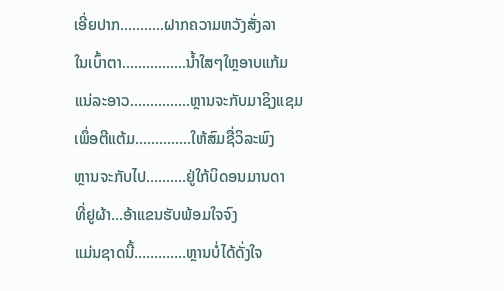ເອີ່ຍປາກ...........ຝາກຄວາມຫວັງສັ່ງລາ
ໃນເບົ້າຕາ................ນ້ຳໃສໆໃຫຼອາບແກ້ມ
ແນ່ລະອາວ...............ຫຼານຈະກັບມາຊິງແຊມ
ເພຶ່ອຕີແຕ້ມ..............ໃຫ້ສົມຊື່ວິລະພົງ
ຫຼານຈະກັບໄປ..........ຢູ່ໃກ້ບິດອນມານດາ
ທີ່ຢູຜ້າ...ອ້າແຂນຮັບພ້ອມໃຈຈົງ
ແມ່ນຊາດນີ້.............ຫຼານບໍ່ໄດ້ດັ່ງໃຈ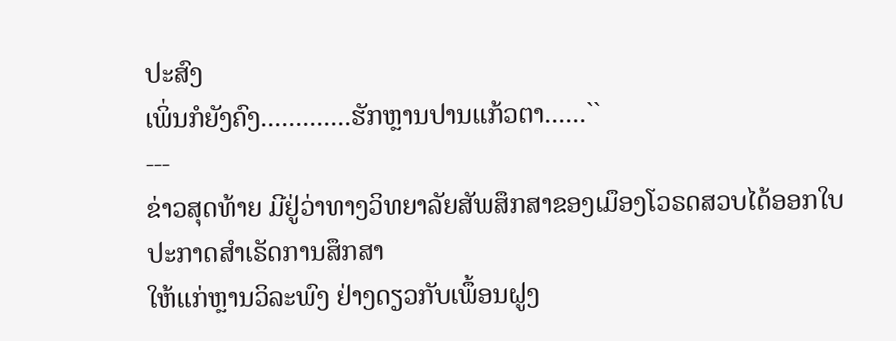ປະສົງ
ເພິ່ນກໍຍັງຄົງ.............ຮັກຫຼານປານແກ້ວຕາ......``
---
ຂ່າວສຸດທ້າຍ ມີຢູ່ວ່າທາງວິທຍາລັຍສັພສຶກສາຂອງເມຶອງໂວຣດສວບໄດ້ອອກໃບປະກາດສຳເຣັດການສຶກສາ
ໃຫ້ແກ່ຫຼານວິລະພົງ ຢ່າງດຽວກັບເພຶ້ອນຝູງ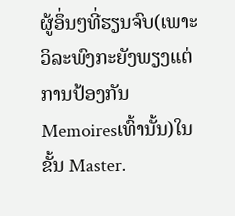ຜູ້ອຶ່ນໆທີ່ຮຽນຈົບ(ເພາະວິລະພົງກະຍັງພຽງແຕ່ການປ້ອງກັນ
Memoiresເທົ້ານັ້ນ)ໃນ ຂັ້ນ Master.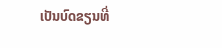ເປັນບົດຂຽນທີ່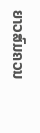ຍາວສົມຄວນ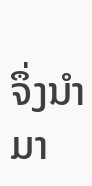ຈຶ່ງນຳມາ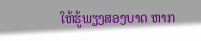ໃຫ້ຮູ້ພຽງສອງບາດ ຫາກ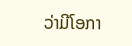ວ່າມີໂອກາ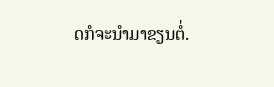ດກໍຈະນຳມາຂຽນຕໍ່.